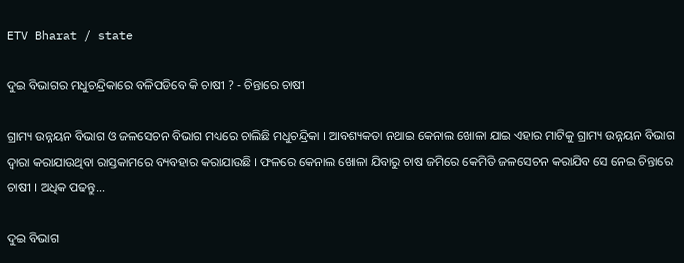ETV Bharat / state

ଦୁଇ ବିଭାଗର ମଧୁଚନ୍ଦ୍ରିକାରେ ବଳିପଡିବେ କି ଚାଷୀ ? - ଚିନ୍ତାରେ ଚାଷୀ

ଗ୍ରାମ୍ୟ ଉନ୍ନୟନ ବିଭାଗ ଓ ଜଳସେଚନ ବିଭାଗ ମଧ୍ୟରେ ଚାଲିଛି ମଧୁଚନ୍ଦ୍ରିକା । ଆବଶ୍ୟକତା ନଥାଇ କେନାଲ ଖୋଳା ଯାଇ ଏହାର ମାଟିକୁ ଗ୍ରାମ୍ୟ ଉନ୍ନୟନ ବିଭାଗ ଦ୍ଵାରା କରାଯାଉଥିବା ରାସ୍ତକାମରେ ବ୍ୟବହାର କରାଯାଉଛି । ଫଳରେ କେନାଲ ଖୋଳା ଯିବାରୁ ଚାଷ ଜମିରେ କେମିତି ଜଳସେଚନ କରାଯିବ ସେ ନେଇ ଚିନ୍ତାରେ ଚାଷୀ । ଅଧିକ ପଢନ୍ତୁ...

ଦୁଇ ବିଭାଗ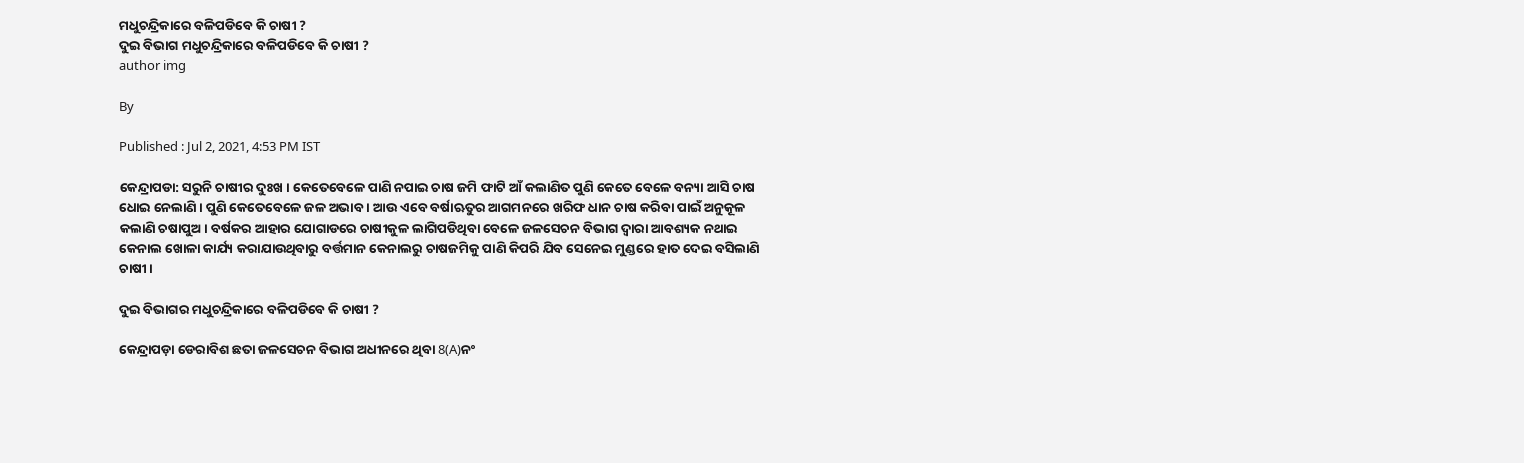ମଧୁଚନ୍ଦ୍ରିକାରେ ବଳିପଡିବେ କି ଚାଷୀ ?
ଦୁଇ ବିଭାଗ ମଧୁଚନ୍ଦ୍ରିକାରେ ବଳିପଡିବେ କି ଚାଷୀ ?
author img

By

Published : Jul 2, 2021, 4:53 PM IST

କେନ୍ଦ୍ରାପଡା: ସରୁନି ଚାଷୀର ଦୁଃଖ । କେତେବେଳେ ପାଣି ନପାଇ ଚାଷ ଜମି ଫାଟି ଆଁ କଲାଣିତ ପୁଣି କେତେ ବେଳେ ବନ୍ୟା ଆସି ଚାଷ ଧୋଇ ନେଲାଣି । ପୁଣି କେତେବେଳେ ଜଳ ଅଭାବ । ଆଉ ଏବେ ବର୍ଷାଋତୁର ଆଗମନରେ ଖରିଫ ଧାନ ଚାଷ କରିବା ପାଇଁ ଅନୁକୂଳ କଲାଣି ଚଷାପୁଅ। ବର୍ଷକର ଆହାର ଯୋଗାଡରେ ଚାଷୀକୁଳ ଲାଗିପଡିଥିବା ବେଳେ ଜଳସେଚନ ବିଭାଗ ଦ୍ଵାରା ଆବଶ୍ୟକ ନଥାଇ କେନାଲ ଖୋଳା କାର୍ଯ୍ୟ କରାଯାଉଥିବାରୁ ବର୍ତ୍ତମାନ କେନାଲରୁ ଚାଷଜମିକୁ ପାଣି କିପରି ଯିବ ସେନେଇ ମୁଣ୍ଡରେ ହାତ ଦେଇ ବସିଲାଣି ଚାଷୀ।

ଦୁଇ ବିଭାଗର ମଧୁଚନ୍ଦ୍ରିକାରେ ବଳିପଡିବେ କି ଚାଷୀ ?

କେନ୍ଦ୍ରାପଡ଼ା ଡେରାବିଶ ଛତା ଜଳସେଚନ ବିଭାଗ ଅଧୀନରେ ଥିବା 8(A)ନଂ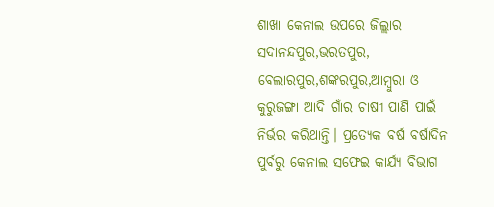ଶାଖା କେନାଲ ଉପରେ ଜିଲ୍ଲାର ସଦାନନ୍ଦପୁର,ଭରତପୁର, ବେଲାରପୁର,ଶଙ୍କରପୁର,ଆମ୍ବୁରା ଓ କୁରୁଜଙ୍ଗା ଆଦି ଗାଁର ଚାଷୀ ପାଣି ପାଇଁ ନିର୍ଭର କରିଥାନ୍ତି। ପ୍ରତ୍ୟେକ ବର୍ଷ ବର୍ଷାଦିନ ପୁର୍ବରୁ କେନାଲ ସଫେଇ କାର୍ଯ୍ୟ ବିଭାଗ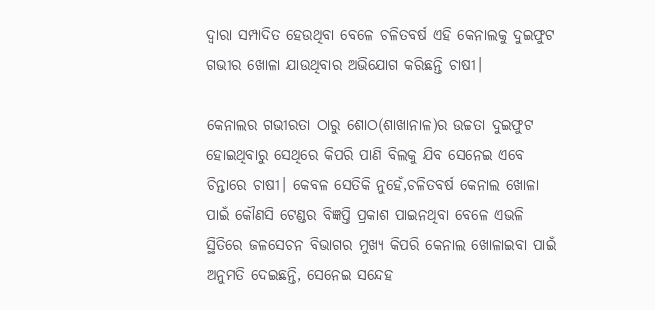ଦ୍ଵାରା ସମ୍ପାଦିତ ହେଉଥିବା ବେଳେ ଚଳିତବର୍ଷ ଏହି କେନାଲକୁ ଦୁଇଫୁଟ ଗଭୀର ଖୋଳା ଯାଉଥିବାର ଅଭିଯୋଗ କରିଛନ୍ତି ଚାଷୀ।

କେନାଲର ଗଭୀରତା ଠାରୁ ଶୋଠ(ଶାଖାନାଳ)ର ଉଚ୍ଚତା ଦୁଇଫୁଟ ହୋଇଥିବାରୁ ସେଥିରେ କିପରି ପାଣି ବିଲକୁ ଯିବ ସେନେଇ ଏବେ ଚିନ୍ତାରେ ଚାଷୀ। କେବଳ ସେତିକି ନୁହେଁ,ଚଳିତବର୍ଷ କେନାଲ ଖୋଳା ପାଇଁ କୌଣସି ଟେଣ୍ଡର ବିଜ୍ଞପ୍ତି ପ୍ରକାଶ ପାଇନଥିବା ବେଳେ ଏଭଳି ସ୍ଥିତିରେ ଜଳସେଚନ ବିଭାଗର ମୁଖ୍ୟ କିପରି କେନାଲ ଖୋଳାଇବା ପାଇଁ ଅନୁମତି ଦେଇଛନ୍ତି, ସେନେଇ ସନ୍ଦେହ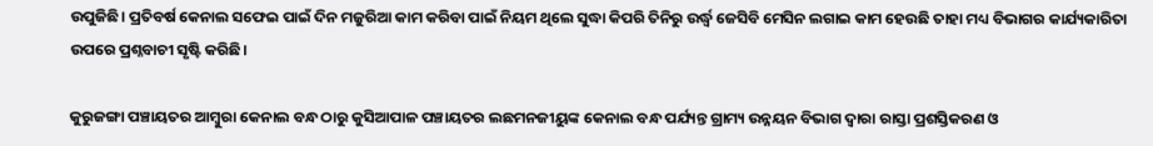ଉପୁଜିଛି। ପ୍ରତିବର୍ଷ କେନାଲ ସଫେଇ ପାଇଁ ଦିନ ମଜୁରିଆ କାମ କରିବା ପାଇଁ ନିୟମ ଥିଲେ ସୁଦ୍ଧା କିପରି ତିନିରୁ ଉର୍ଦ୍ଧ୍ବ ଜେସିବି ମେସିନ ଲଗାଇ କାମ ହେଉଛି ତାହା ମଧ୍ୟ ବିଭାଗର କାର୍ଯ୍ୟକାରିତା ଉପରେ ପ୍ରଶ୍ନବାଚୀ ସୃଷ୍ଟି କରିଛି।

କୁରୁଜଙ୍ଗା ପଞ୍ଚାୟତର ଆମ୍ବୁରା କେନାଲ ବନ୍ଧ ଠାରୁ କୁସିଆପାଳ ପଞ୍ଚାୟତର ଲଛମନଜୀୟୁଙ୍କ କେନାଲ ବନ୍ଧ ପର୍ଯ୍ୟନ୍ତ ଗ୍ରାମ୍ୟ ଉନ୍ନୟନ ବିଭାଗ ଦ୍ଵାରା ରାସ୍ତା ପ୍ରଶସ୍ତିକରଣ ଓ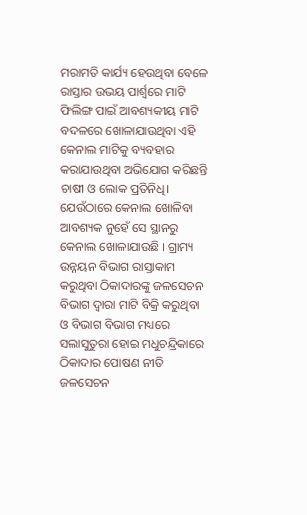ମରାମତି କାର୍ଯ୍ୟ ହେଉଥିବା ବେଳେ ରାସ୍ତାର ଉଭୟ ପାର୍ଶ୍ଵରେ ମାଟି ଫିଲିଙ୍ଗ ପାଇଁ ଆବଶ୍ୟକୀୟ ମାଟି ବଦଳରେ ଖୋଳାଯାଉଥିବା ଏହି କେନାଲ ମାଟିକୁ ବ୍ୟବହାର କରାଯାଉଥିବା ଅଭିଯୋଗ କରିଛନ୍ତି ଚାଷୀ ଓ ଲୋକ ପ୍ରତିନିଧି। ଯେଉଁଠାରେ କେନାଲ ଖୋଳିବା ଆବଶ୍ୟକ ନୁହେଁ ସେ ସ୍ଥାନରୁ କେନାଲ ଖୋଳାଯାଉଛି । ଗ୍ରାମ୍ୟ ଉନ୍ନୟନ ବିଭାଗ ରାସ୍ତାକାମ କରୁଥିବା ଠିକାଦାରଙ୍କୁ ଜଳସେଚନ ବିଭାଗ ଦ୍ଵାରା ମାଟି ବିକ୍ରି କରୁଥିବା ଓ ବିଭାଗ ବିଭାଗ ମଧ୍ୟରେ ସଲାସୁତୁରା ହୋଇ ମଧୁଚନ୍ଦ୍ରିକାରେ ଠିକାଦାର ପୋଷଣ ନୀତି ଜଳସେଚନ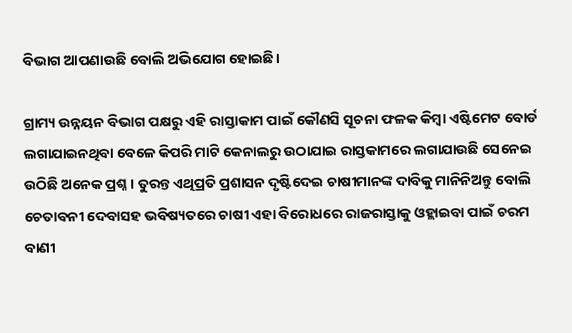ବିଭାଗ ଆପଣାଉଛି ବୋଲି ଅଭିଯୋଗ ହୋଇଛି।

ଗ୍ରାମ୍ୟ ଉନ୍ନୟନ ବିଭାଗ ପକ୍ଷରୁ ଏହି ରାସ୍ତାକାମ ପାଇଁ କୌଣସି ସୂଚନା ଫଳକ କିମ୍ବା ଏଷ୍ଟିମେଟ ବୋର୍ଡ ଲଗାଯାଇନଥିବା ବେଳେ କିପରି ମାଟି କେନାଲରୁ ଉଠାଯାଇ ରାସ୍ତକାମରେ ଲଗାଯାଉଛି ସେନେଇ ଉଠିଛି ଅନେକ ପ୍ରଶ୍ନ। ତୁରନ୍ତ ଏଥିପ୍ରତି ପ୍ରଶାସନ ଦୃଷ୍ଟିଦେଇ ଚାଷୀମାନଙ୍କ ଦାବିକୁ ମାନିନିଅନ୍ତୁ ବୋଲି ଚେତାବନୀ ଦେବାସହ ଭବିଷ୍ୟତରେ ଚାଷୀ ଏହା ବିରୋଧରେ ରାଜରାସ୍ତାକୁ ଓହ୍ଲାଇବା ପାଇଁ ଚରମ ବାଣୀ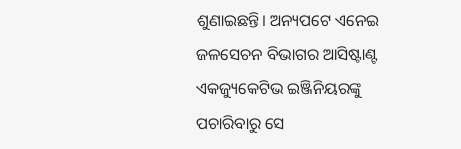ଶୁଣାଇଛନ୍ତି। ଅନ୍ୟପଟେ ଏନେଇ ଜଳସେଚନ ବିଭାଗର ଆସିଷ୍ଟାଣ୍ଟ ଏକଜ୍ୟୁକେଟିଭ ଇଞ୍ଜିନିୟରଙ୍କୁ ପଚାରିବାରୁ ସେ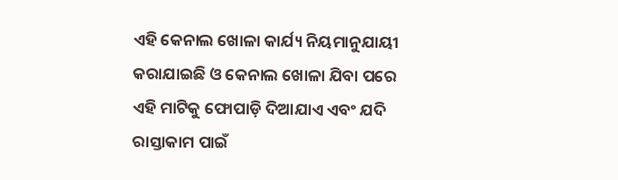ଏହି କେନାଲ ଖୋଳା କାର୍ଯ୍ୟ ନିୟମାନୁଯାୟୀ କରାଯାଇଛି ଓ କେନାଲ ଖୋଳା ଯିବା ପରେ ଏହି ମାଟିକୁ ଫୋପାଡ଼ି ଦିଆଯାଏ ଏବଂ ଯଦି ରାସ୍ତାକାମ ପାଇଁ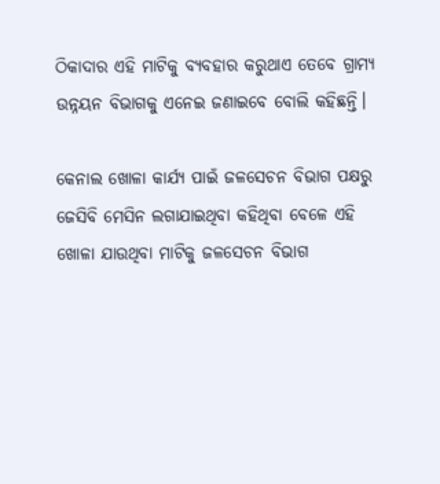ଠିକାଦାର ଏହି ମାଟିକୁ ବ୍ୟବହାର କରୁଥାଏ ତେବେ ଗ୍ରାମ୍ୟ ଉନ୍ନୟନ ବିଭାଗକୁ ଏନେଇ ଜଣାଇବେ ବୋଲି କହିଛନ୍ତି।

କେନାଲ ଖୋଳା କାର୍ଯ୍ୟ ପାଇଁ ଜଳସେଚନ ବିଭାଗ ପକ୍ଷରୁ ଜେସିବି ମେସିନ ଲଗାଯାଇଥିବା କହିଥିବା ବେଳେ ଏହି ଖୋଳା ଯାଉଥିବା ମାଟିକୁ ଜଳସେଚନ ବିଭାଗ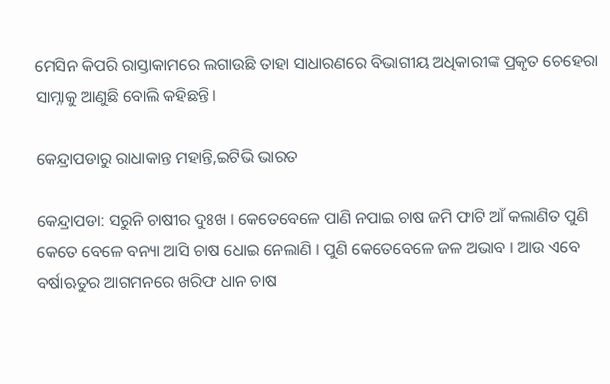ମେସିନ କିପରି ରାସ୍ତାକାମରେ ଲଗାଉଛି ତାହା ସାଧାରଣରେ ବିଭାଗୀୟ ଅଧିକାରୀଙ୍କ ପ୍ରକୃତ ଚେହେରା ସାମ୍ନାକୁ ଆଣୁଛି ବୋଲି କହିଛନ୍ତି।

କେନ୍ଦ୍ରାପଡାରୁ ରାଧାକାନ୍ତ ମହାନ୍ତି,ଇଟିଭି ଭାରତ

କେନ୍ଦ୍ରାପଡା: ସରୁନି ଚାଷୀର ଦୁଃଖ । କେତେବେଳେ ପାଣି ନପାଇ ଚାଷ ଜମି ଫାଟି ଆଁ କଲାଣିତ ପୁଣି କେତେ ବେଳେ ବନ୍ୟା ଆସି ଚାଷ ଧୋଇ ନେଲାଣି । ପୁଣି କେତେବେଳେ ଜଳ ଅଭାବ । ଆଉ ଏବେ ବର୍ଷାଋତୁର ଆଗମନରେ ଖରିଫ ଧାନ ଚାଷ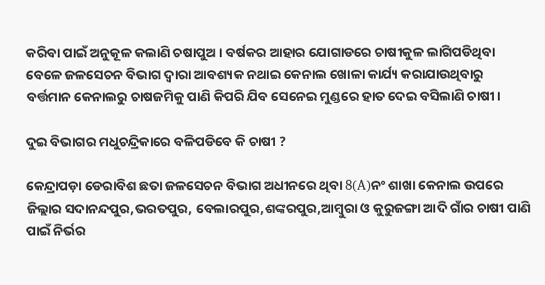କରିବା ପାଇଁ ଅନୁକୂଳ କଲାଣି ଚଷାପୁଅ। ବର୍ଷକର ଆହାର ଯୋଗାଡରେ ଚାଷୀକୁଳ ଲାଗିପଡିଥିବା ବେଳେ ଜଳସେଚନ ବିଭାଗ ଦ୍ଵାରା ଆବଶ୍ୟକ ନଥାଇ କେନାଲ ଖୋଳା କାର୍ଯ୍ୟ କରାଯାଉଥିବାରୁ ବର୍ତ୍ତମାନ କେନାଲରୁ ଚାଷଜମିକୁ ପାଣି କିପରି ଯିବ ସେନେଇ ମୁଣ୍ଡରେ ହାତ ଦେଇ ବସିଲାଣି ଚାଷୀ।

ଦୁଇ ବିଭାଗର ମଧୁଚନ୍ଦ୍ରିକାରେ ବଳିପଡିବେ କି ଚାଷୀ ?

କେନ୍ଦ୍ରାପଡ଼ା ଡେରାବିଶ ଛତା ଜଳସେଚନ ବିଭାଗ ଅଧୀନରେ ଥିବା 8(A)ନଂ ଶାଖା କେନାଲ ଉପରେ ଜିଲ୍ଲାର ସଦାନନ୍ଦପୁର,ଭରତପୁର, ବେଲାରପୁର,ଶଙ୍କରପୁର,ଆମ୍ବୁରା ଓ କୁରୁଜଙ୍ଗା ଆଦି ଗାଁର ଚାଷୀ ପାଣି ପାଇଁ ନିର୍ଭର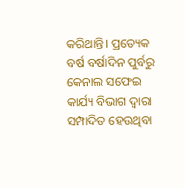କରିଥାନ୍ତି। ପ୍ରତ୍ୟେକ ବର୍ଷ ବର୍ଷାଦିନ ପୁର୍ବରୁ କେନାଲ ସଫେଇ କାର୍ଯ୍ୟ ବିଭାଗ ଦ୍ଵାରା ସମ୍ପାଦିତ ହେଉଥିବା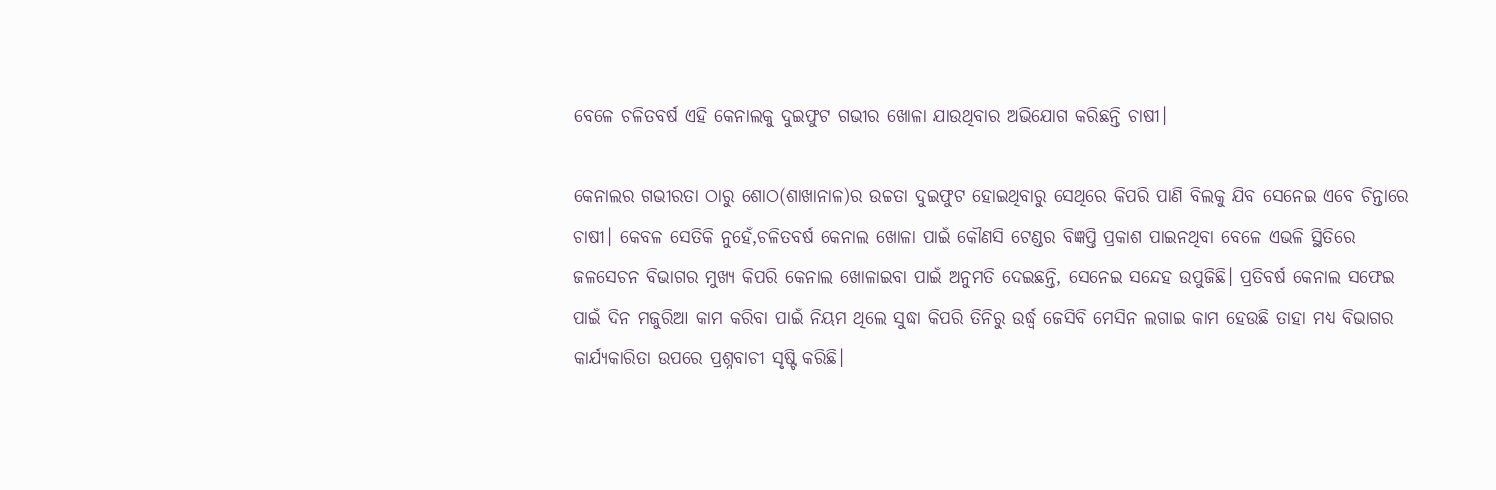ବେଳେ ଚଳିତବର୍ଷ ଏହି କେନାଲକୁ ଦୁଇଫୁଟ ଗଭୀର ଖୋଳା ଯାଉଥିବାର ଅଭିଯୋଗ କରିଛନ୍ତି ଚାଷୀ।

କେନାଲର ଗଭୀରତା ଠାରୁ ଶୋଠ(ଶାଖାନାଳ)ର ଉଚ୍ଚତା ଦୁଇଫୁଟ ହୋଇଥିବାରୁ ସେଥିରେ କିପରି ପାଣି ବିଲକୁ ଯିବ ସେନେଇ ଏବେ ଚିନ୍ତାରେ ଚାଷୀ। କେବଳ ସେତିକି ନୁହେଁ,ଚଳିତବର୍ଷ କେନାଲ ଖୋଳା ପାଇଁ କୌଣସି ଟେଣ୍ଡର ବିଜ୍ଞପ୍ତି ପ୍ରକାଶ ପାଇନଥିବା ବେଳେ ଏଭଳି ସ୍ଥିତିରେ ଜଳସେଚନ ବିଭାଗର ମୁଖ୍ୟ କିପରି କେନାଲ ଖୋଳାଇବା ପାଇଁ ଅନୁମତି ଦେଇଛନ୍ତି, ସେନେଇ ସନ୍ଦେହ ଉପୁଜିଛି। ପ୍ରତିବର୍ଷ କେନାଲ ସଫେଇ ପାଇଁ ଦିନ ମଜୁରିଆ କାମ କରିବା ପାଇଁ ନିୟମ ଥିଲେ ସୁଦ୍ଧା କିପରି ତିନିରୁ ଉର୍ଦ୍ଧ୍ବ ଜେସିବି ମେସିନ ଲଗାଇ କାମ ହେଉଛି ତାହା ମଧ୍ୟ ବିଭାଗର କାର୍ଯ୍ୟକାରିତା ଉପରେ ପ୍ରଶ୍ନବାଚୀ ସୃଷ୍ଟି କରିଛି।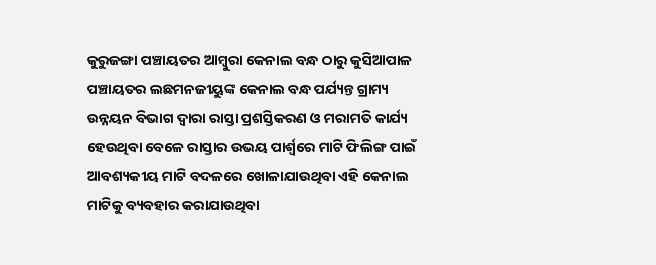କୁରୁଜଙ୍ଗା ପଞ୍ଚାୟତର ଆମ୍ବୁରା କେନାଲ ବନ୍ଧ ଠାରୁ କୁସିଆପାଳ ପଞ୍ଚାୟତର ଲଛମନଜୀୟୁଙ୍କ କେନାଲ ବନ୍ଧ ପର୍ଯ୍ୟନ୍ତ ଗ୍ରାମ୍ୟ ଉନ୍ନୟନ ବିଭାଗ ଦ୍ଵାରା ରାସ୍ତା ପ୍ରଶସ୍ତିକରଣ ଓ ମରାମତି କାର୍ଯ୍ୟ ହେଉଥିବା ବେଳେ ରାସ୍ତାର ଉଭୟ ପାର୍ଶ୍ଵରେ ମାଟି ଫିଲିଙ୍ଗ ପାଇଁ ଆବଶ୍ୟକୀୟ ମାଟି ବଦଳରେ ଖୋଳାଯାଉଥିବା ଏହି କେନାଲ ମାଟିକୁ ବ୍ୟବହାର କରାଯାଉଥିବା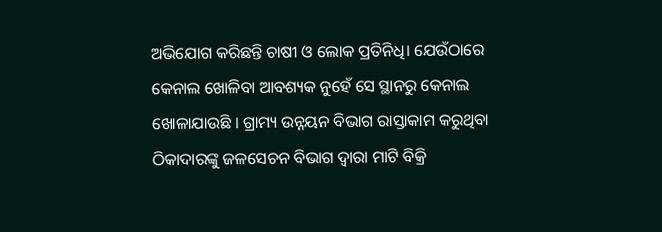ଅଭିଯୋଗ କରିଛନ୍ତି ଚାଷୀ ଓ ଲୋକ ପ୍ରତିନିଧି। ଯେଉଁଠାରେ କେନାଲ ଖୋଳିବା ଆବଶ୍ୟକ ନୁହେଁ ସେ ସ୍ଥାନରୁ କେନାଲ ଖୋଳାଯାଉଛି । ଗ୍ରାମ୍ୟ ଉନ୍ନୟନ ବିଭାଗ ରାସ୍ତାକାମ କରୁଥିବା ଠିକାଦାରଙ୍କୁ ଜଳସେଚନ ବିଭାଗ ଦ୍ଵାରା ମାଟି ବିକ୍ରି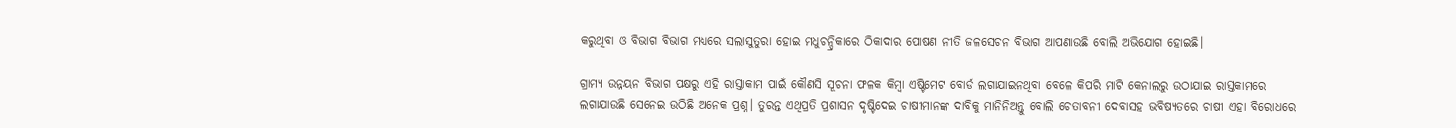କରୁଥିବା ଓ ବିଭାଗ ବିଭାଗ ମଧ୍ୟରେ ସଲାସୁତୁରା ହୋଇ ମଧୁଚନ୍ଦ୍ରିକାରେ ଠିକାଦାର ପୋଷଣ ନୀତି ଜଳସେଚନ ବିଭାଗ ଆପଣାଉଛି ବୋଲି ଅଭିଯୋଗ ହୋଇଛି।

ଗ୍ରାମ୍ୟ ଉନ୍ନୟନ ବିଭାଗ ପକ୍ଷରୁ ଏହି ରାସ୍ତାକାମ ପାଇଁ କୌଣସି ସୂଚନା ଫଳକ କିମ୍ବା ଏଷ୍ଟିମେଟ ବୋର୍ଡ ଲଗାଯାଇନଥିବା ବେଳେ କିପରି ମାଟି କେନାଲରୁ ଉଠାଯାଇ ରାସ୍ତକାମରେ ଲଗାଯାଉଛି ସେନେଇ ଉଠିଛି ଅନେକ ପ୍ରଶ୍ନ। ତୁରନ୍ତ ଏଥିପ୍ରତି ପ୍ରଶାସନ ଦୃଷ୍ଟିଦେଇ ଚାଷୀମାନଙ୍କ ଦାବିକୁ ମାନିନିଅନ୍ତୁ ବୋଲି ଚେତାବନୀ ଦେବାସହ ଭବିଷ୍ୟତରେ ଚାଷୀ ଏହା ବିରୋଧରେ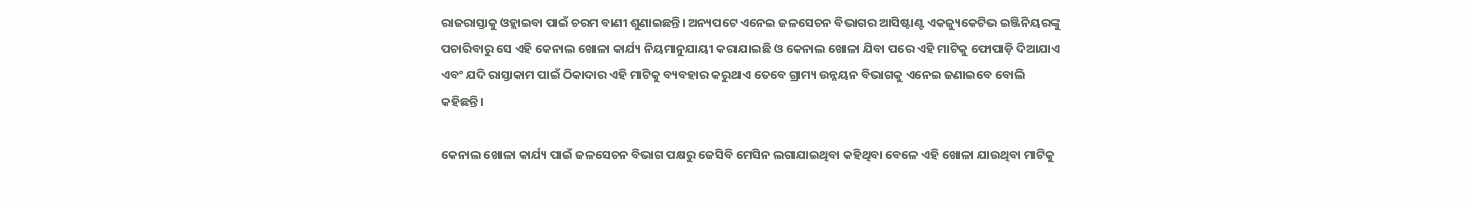ରାଜରାସ୍ତାକୁ ଓହ୍ଲାଇବା ପାଇଁ ଚରମ ବାଣୀ ଶୁଣାଇଛନ୍ତି। ଅନ୍ୟପଟେ ଏନେଇ ଜଳସେଚନ ବିଭାଗର ଆସିଷ୍ଟାଣ୍ଟ ଏକଜ୍ୟୁକେଟିଭ ଇଞ୍ଜିନିୟରଙ୍କୁ ପଚାରିବାରୁ ସେ ଏହି କେନାଲ ଖୋଳା କାର୍ଯ୍ୟ ନିୟମାନୁଯାୟୀ କରାଯାଇଛି ଓ କେନାଲ ଖୋଳା ଯିବା ପରେ ଏହି ମାଟିକୁ ଫୋପାଡ଼ି ଦିଆଯାଏ ଏବଂ ଯଦି ରାସ୍ତାକାମ ପାଇଁ ଠିକାଦାର ଏହି ମାଟିକୁ ବ୍ୟବହାର କରୁଥାଏ ତେବେ ଗ୍ରାମ୍ୟ ଉନ୍ନୟନ ବିଭାଗକୁ ଏନେଇ ଜଣାଇବେ ବୋଲି କହିଛନ୍ତି।

କେନାଲ ଖୋଳା କାର୍ଯ୍ୟ ପାଇଁ ଜଳସେଚନ ବିଭାଗ ପକ୍ଷରୁ ଜେସିବି ମେସିନ ଲଗାଯାଇଥିବା କହିଥିବା ବେଳେ ଏହି ଖୋଳା ଯାଉଥିବା ମାଟିକୁ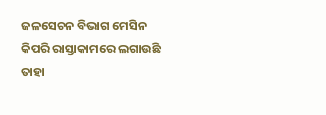ଜଳସେଚନ ବିଭାଗ ମେସିନ କିପରି ରାସ୍ତାକାମରେ ଲଗାଉଛି ତାହା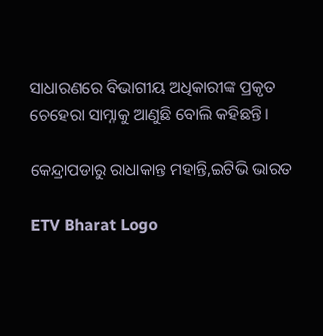ସାଧାରଣରେ ବିଭାଗୀୟ ଅଧିକାରୀଙ୍କ ପ୍ରକୃତ ଚେହେରା ସାମ୍ନାକୁ ଆଣୁଛି ବୋଲି କହିଛନ୍ତି।

କେନ୍ଦ୍ରାପଡାରୁ ରାଧାକାନ୍ତ ମହାନ୍ତି,ଇଟିଭି ଭାରତ

ETV Bharat Logo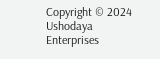Copyright © 2024 Ushodaya Enterprises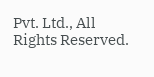Pvt. Ltd., All Rights Reserved.